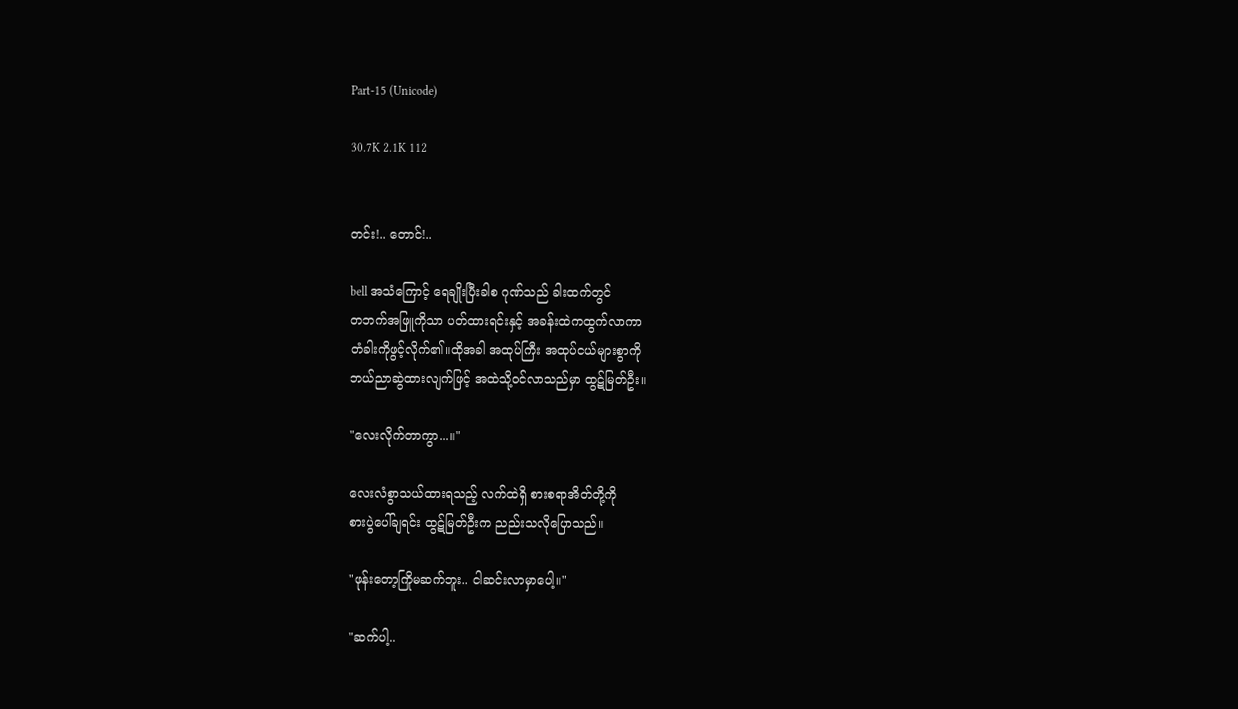Part-15 (Unicode)

30.7K 2.1K 112


တင်း!.. တောင်!..

bell အသံကြောင့် ရေချိုးပြီးခါစ ဂုဏ်သည် ခါးထက်တွင်
တဘက်အဖြူကိုသာ ပတ်ထားရင်းနှင့် အခန်းထဲကထွက်လာကာ
တံခါးကိုဖွင့်လိုက်၏။ထိုအခါ အထုပ်ကြီး အထုပ်ငယ်များစွာကို
ဘယ်ညာဆွဲထားလျက်ဖြင့် အထဲသို့ဝင်လာသည်မှာ ထွဋ်မြတ်ဦး။

"လေးလိုက်တာကွာ...။"

လေးလံစွာသယ်ထားရသည့် လက်ထဲရှိ စားစရာအိတ်တို့ကို
စားပွဲပေါ်ချရင်း ထွဋ်မြတ်ဦးက ညည်းသလိုပြောသည်။

"ဖုန်းတော့ကြိုမဆက်ဘူး.. ငါဆင်းလာမှာပေါ့။"

"ဆက်ပါ့..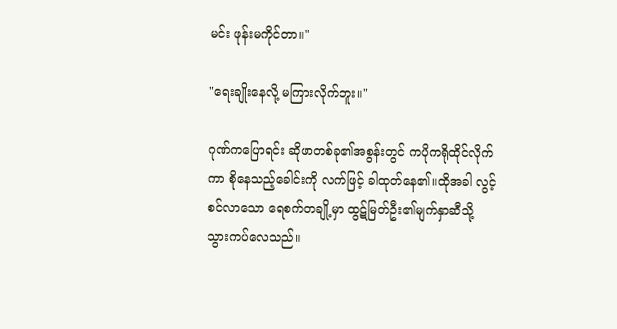မင်း ဖုန်းမကိုင်တာ။"

"ရေးချိုးနေလို့ မကြားလိုက်ဘူး။"

ဂုဏ်ကပြောရင်း ဆိုဖာတစ်ခု၏အစွန်းတွင် ကပိုကရိုထိုင်လိုက်
ကာ စိုနေသည့်ခေါင်းကို လက်ဖြင့် ခါထုတ်နေ၏။ထိုအခါ လွင့်
စင်လာသော ရေစက်တချို့မှာ ထွဋ်မြတ်ဦး၏မျက်နှာဆီသို့
သွားကပ်‌လေသည်။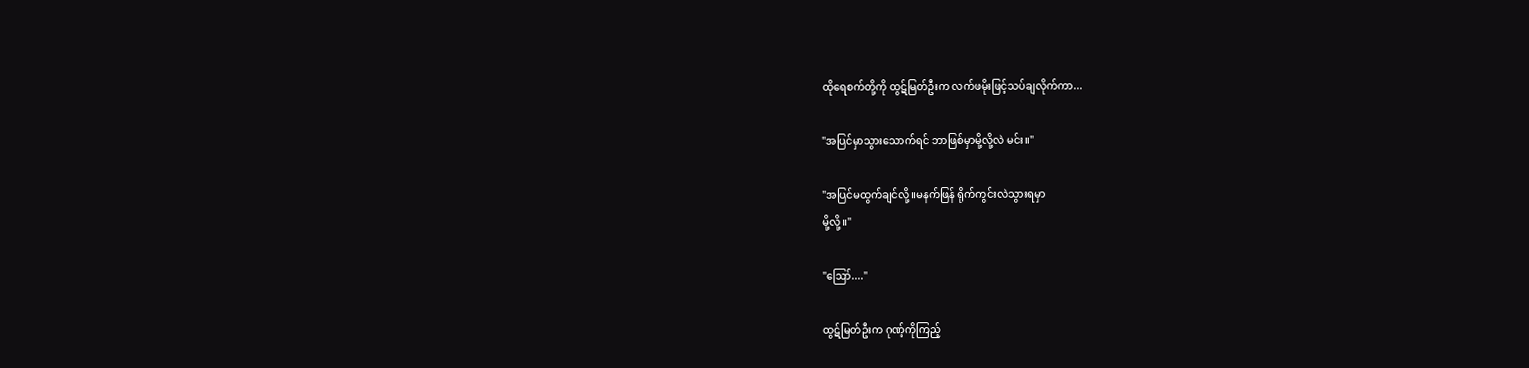ထိုရေစက်တို့ကို ထွဋ်မြတ်ဦးက လက်ဖမိုးဖြင့်သပ်ချလိုက်ကာ...

"အပြင်မှာသွားသောက်ရင် ဘာဖြစ်မှာမို့လို့လဲ မင်း။"

"အပြင်မထွက်ချင်လို့။မနက်ဖြန် ရိုက်ကွင်းလဲသွားရမှာ
မို့လို့။"

"ဪ...."

ထွဋ်မြတ်ဦးက ဂုဏ့်ကိုကြည့်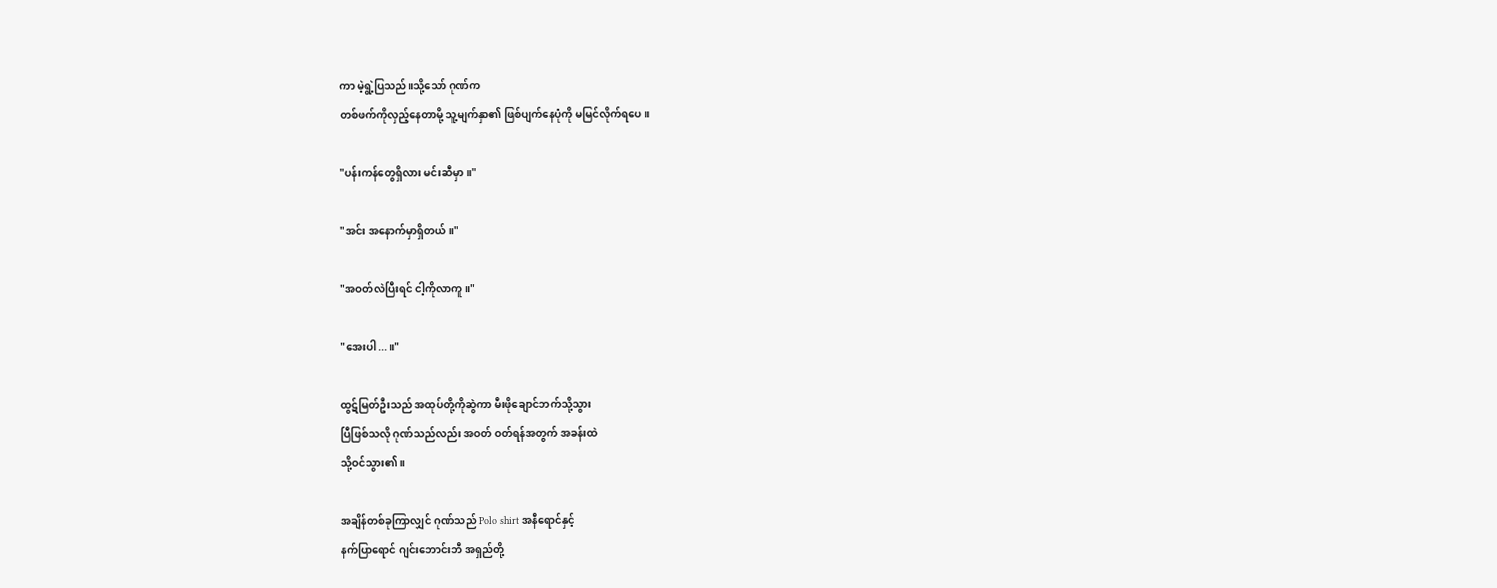ကာ မဲ့ရွဲ့ပြသည်။သို့သော် ဂုဏ်က
တစ်ဖက်ကိုလှည့်နေတာမို့ သူ့မျက်နှာ၏ ဖြစ်ပျက်‌နေပုံကို မမြင်လိုက်ရပေ။

"ပန်းကန်တွေရှိလား မင်းဆီမှာ။"

"အင်း ‌အနောက်မှာရှိတယ်။"

"အဝတ်လဲပြီးရင် ငါ့ကိုလာကူ။"

"အေးပါ...။"

ထွဋ်မြတ်ဦးသည် အထုပ်တို့ကိုဆွဲကာ မီးဖိုချောင်ဘက်သို့သွား
ပြီဖြစ်သလို ဂုဏ်သည်လည်း အဝတ် ဝတ်ရန်အတွက် အခန်းထဲ
သို့ဝင်သွား၏။

အချိန်တစ်ခုကြာလျှင် ဂုဏ်သည် Polo shirt အနီရောင်နှင့်
နက်ပြာရောင် ဂျင်းဘောင်းဘီ အရှည်တို့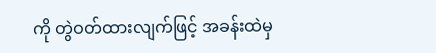ကို တွဲဝတ်ထားလျက်ဖြင့် အခန်းထဲမှ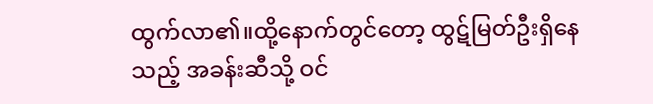ထွက်လာ၏။ထို့နောက်တွင်တော့ ထွဋ်မြတ်ဦးရှိနေသည့် အခန်းဆီသို့ ဝင်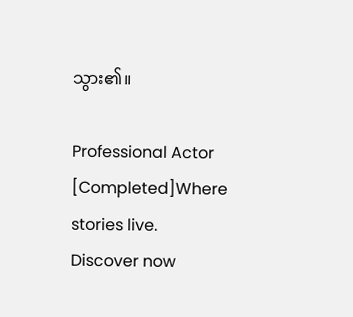သွား၏။

Professional Actor [Completed]Where stories live. Discover now